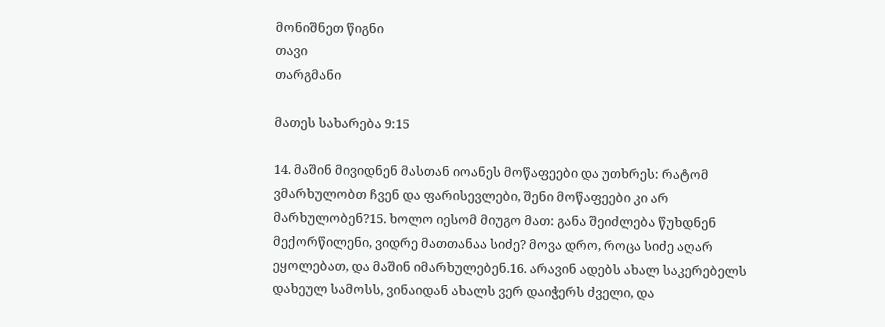მონიშნეთ წიგნი
თავი
თარგმანი

მათეს სახარება 9:15

14. მაშინ მივიდნენ მასთან იოანეს მოწაფეები და უთხრეს: რატომ ვმარხულობთ ჩვენ და ფარისევლები, შენი მოწაფეები კი არ მარხულობენ?15. ხოლო იესომ მიუგო მათ: განა შეიძლება წუხდნენ მექორწილენი, ვიდრე მათთანაა სიძე? მოვა დრო, როცა სიძე აღარ ეყოლებათ, და მაშინ იმარხულებენ.16. არავინ ადებს ახალ საკერებელს დახეულ სამოსს, ვინაიდან ახალს ვერ დაიჭერს ძველი, და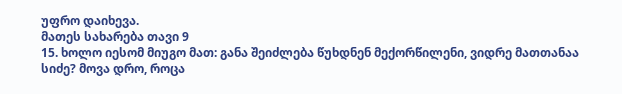უფრო დაიხევა.
მათეს სახარება თავი 9
15. ხოლო იესომ მიუგო მათ: განა შეიძლება წუხდნენ მექორწილენი, ვიდრე მათთანაა სიძე? მოვა დრო, როცა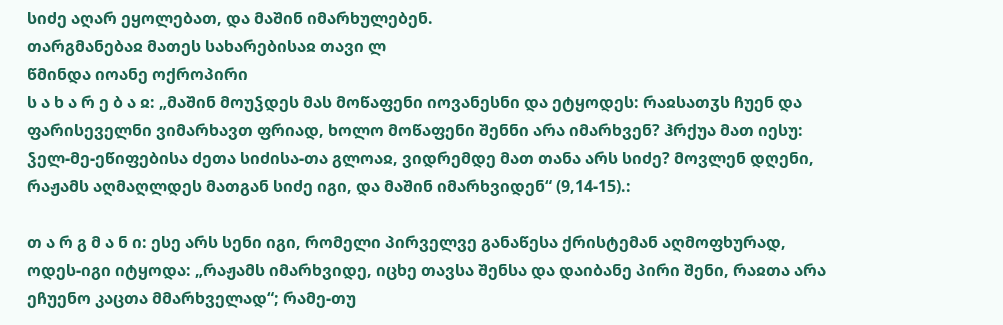სიძე აღარ ეყოლებათ, და მაშინ იმარხულებენ.
თარგმანებაჲ მათეს სახარებისაჲ თავი ლ
წმინდა იოანე ოქროპირი
ს ა ხ ა რ ე ბ ა ჲ: „მაშინ მოუჴდეს მას მოწაფენი იოვანესნი და ეტყოდეს: რაჲსათჳს ჩუენ და ფარისეველნი ვიმარხავთ ფრიად, ხოლო მოწაფენი შენნი არა იმარხვენ? ჰრქუა მათ იესუ: ჴელ-მე-ეწიფებისა ძეთა სიძისა-თა გლოაჲ, ვიდრემდე მათ თანა არს სიძე? მოვლენ დღენი, რაჟამს აღმაღლდეს მათგან სიძე იგი, და მაშინ იმარხვიდენ“ (9,14-15).:

თ ა რ გ მ ა ნ ი: ესე არს სენი იგი, რომელი პირველვე განაწესა ქრისტემან აღმოფხურად, ოდეს-იგი იტყოდა: „რაჟამს იმარხვიდე, იცხე თავსა შენსა და დაიბანე პირი შენი, რაჲთა არა ეჩუენო კაცთა მმარხველად“; რამე-თუ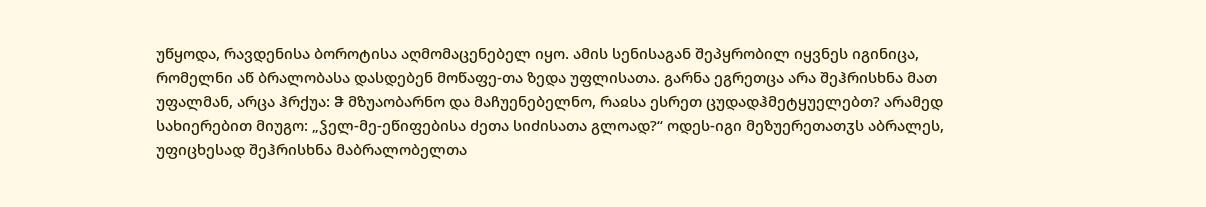უწყოდა, რავდენისა ბოროტისა აღმომაცენებელ იყო. ამის სენისაგან შეპყრობილ იყვნეს იგინიცა, რომელნი აწ ბრალობასა დასდებენ მოწაფე-თა ზედა უფლისათა. გარნა ეგრეთცა არა შეჰრისხნა მათ უფალმან, არცა ჰრქუა: ჵ მზუაობარნო და მაჩუენებელნო, რაჲსა ესრეთ ცუდადჰმეტყუელებთ? არამედ სახიერებით მიუგო: „ჴელ-მე-ეწიფებისა ძეთა სიძისათა გლოად?“ ოდეს-იგი მეზუერეთათჳს აბრალეს, უფიცხესად შეჰრისხნა მაბრალობელთა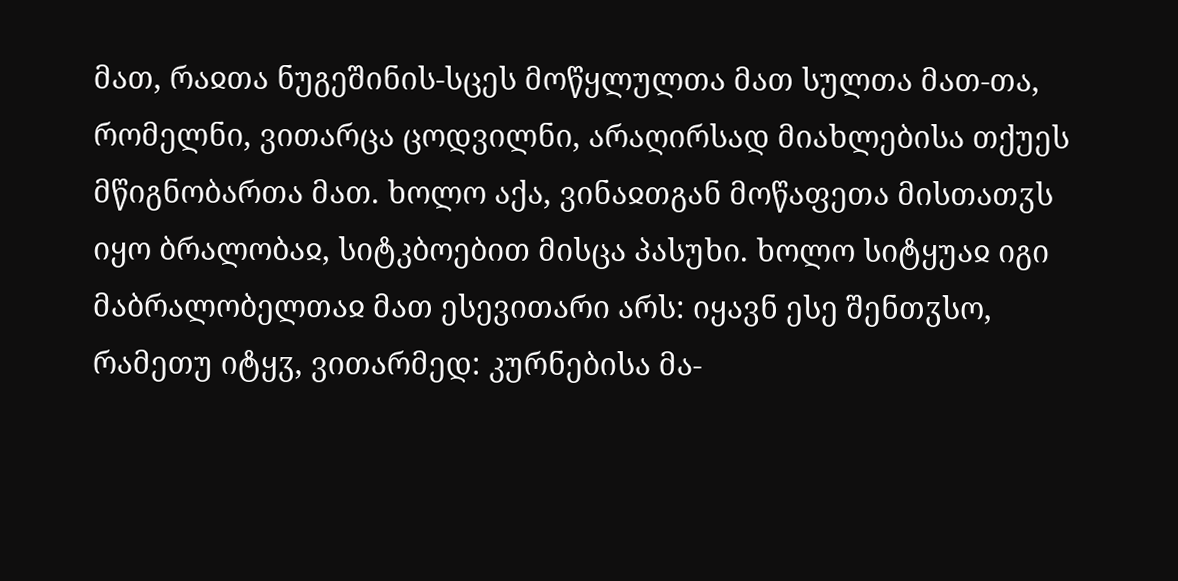მათ, რაჲთა ნუგეშინის-სცეს მოწყლულთა მათ სულთა მათ-თა, რომელნი, ვითარცა ცოდვილნი, არაღირსად მიახლებისა თქუეს მწიგნობართა მათ. ხოლო აქა, ვინაჲთგან მოწაფეთა მისთათჳს იყო ბრალობაჲ, სიტკბოებით მისცა პასუხი. ხოლო სიტყუაჲ იგი მაბრალობელთაჲ მათ ესევითარი არს: იყავნ ესე შენთჳსო, რამეთუ იტყჳ, ვითარმედ: კურნებისა მა-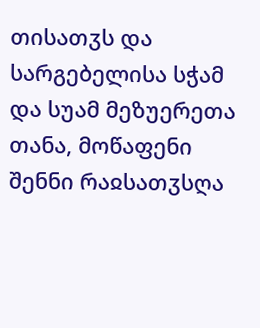თისათჳს და სარგებელისა სჭამ და სუამ მეზუერეთა თანა, მოწაფენი შენნი რაჲსათჳსღა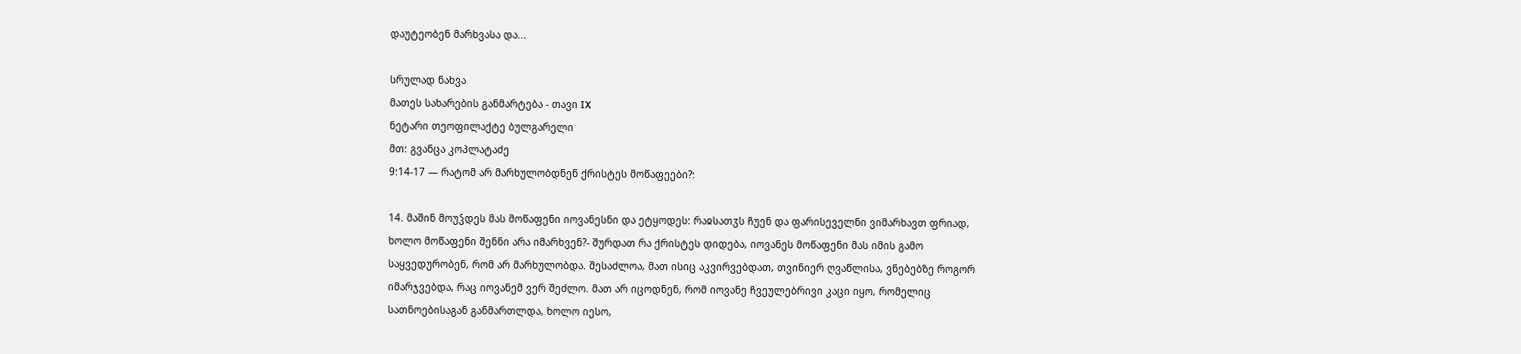დაუტეობენ მარხვასა და...

სრულად ნახვა
მათეს სახარების განმარტება - თავი IX
ნეტარი თეოფილაქტე ბულგარელი
მთ: გვანცა კოპლატაძე
9:14-17 — რატომ არ მარხულობდნენ ქრისტეს მოწაფეები?:

14. მაშინ მოუჴდეს მას მოწაფენი იოვანესნი და ეტყოდეს: რაჲსათჳს ჩუენ და ფარისეველნი ვიმარხავთ ფრიად, ხოლო მოწაფენი შენნი არა იმარხვენ?- შურდათ რა ქრისტეს დიდება, იოვანეს მოწაფენი მას იმის გამო საყვედურობენ, რომ არ მარხულობდა. შესაძლოა, მათ ისიც აკვირვებდათ, თვინიერ ღვაწლისა, ვნებებზე როგორ იმარჯვებდა, რაც იოვანემ ვერ შეძლო. მათ არ იცოდნენ, რომ იოვანე ჩვეულებრივი კაცი იყო, რომელიც სათნოებისაგან განმართლდა, ხოლო იესო,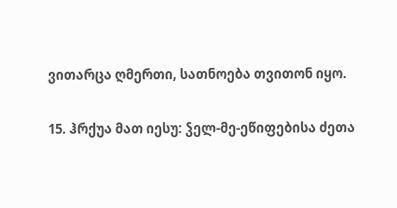ვითარცა ღმერთი, სათნოება თვითონ იყო.

15. ჰრქუა მათ იესუ: ჴელ-მე-ეწიფებისა ძეთა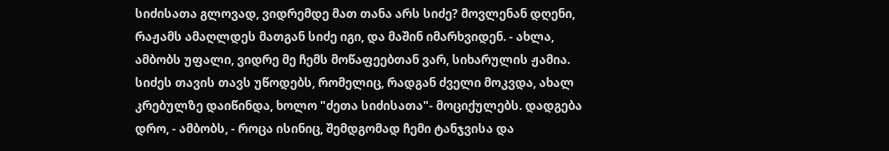სიძისათა გლოვად, ვიდრემდე მათ თანა არს სიძე? მოვლენან დღენი, რაჟამს ამაღლდეს მათგან სიძე იგი, და მაშინ იმარხვიდენ. - ახლა, ამბობს უფალი, ვიდრე მე ჩემს მოწაფეებთან ვარ, სიხარულის ჟამია. სიძეს თავის თავს უწოდებს, რომელიც, რადგან ძველი მოკვდა, ახალ კრებულზე დაიწინდა, ხოლო "ძეთა სიძისათა"- მოციქულებს. დადგება დრო, - ამბობს, - როცა ისინიც, შემდგომად ჩემი ტანჯვისა და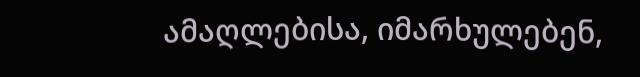ამაღლებისა, იმარხულებენ,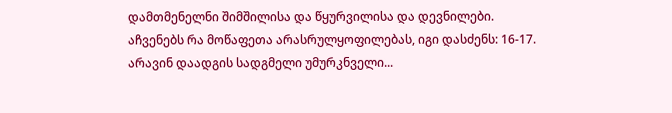დამთმენელნი შიმშილისა და წყურვილისა და დევნილები. აჩვენებს რა მოწაფეთა არასრულყოფილებას, იგი დასძენს: 16-17. არავინ დაადგის სადგმელი უმურკნველი...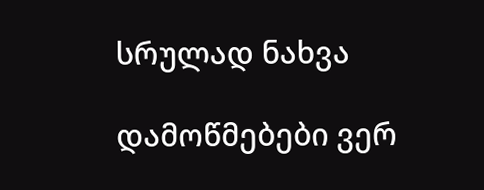სრულად ნახვა

დამოწმებები ვერ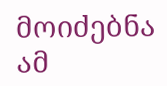მოიძებნა ამ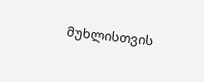მუხლისთვის